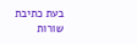בעת כתיבת שורות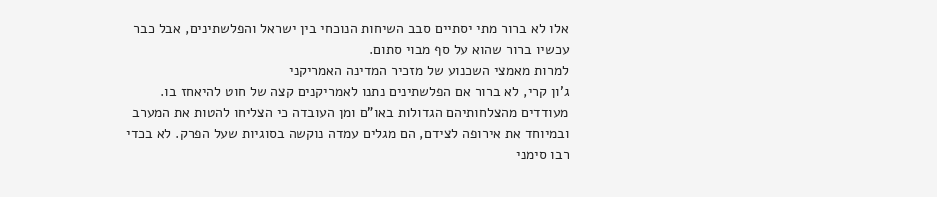אלו לא ברור מתי יסתיים סבב השיחות הנוכחי בין ישראל והפלשתינים, אבל כבר עכשיו ברור שהוא על סף מבוי סתום.
למרות מאמצי השכנוע של מזכיר המדינה האמריקני
ג'ון קרי, לא ברור אם הפלשתינים נתנו לאמריקנים קצה של חוט להיאחז בו. מעודדים מהצלחותיהם הגדולות באו"ם ומן העובדה כי הצליחו להטות את המערב ובמיוחד את אירופה לצידם, הם מגלים עמדה נוקשה בסוגיות שעל הפרק. לא בכדי רבו סימני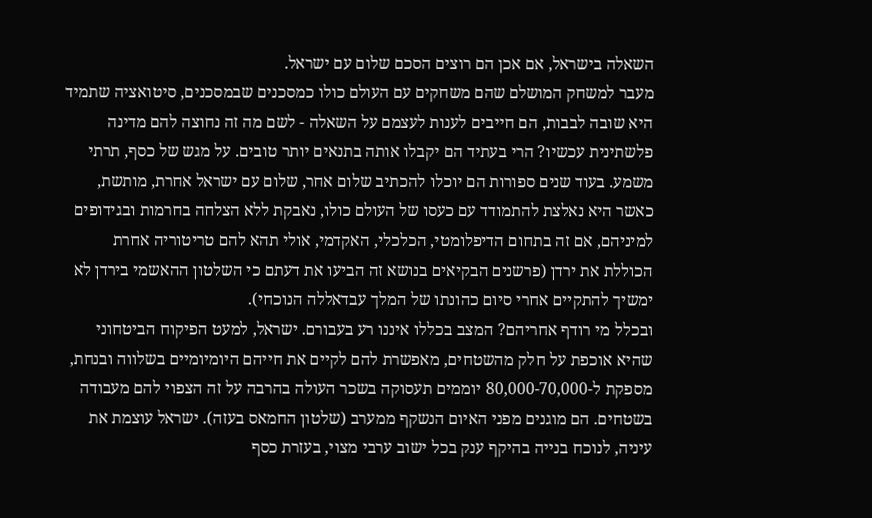השאלה בישראל, אם אכן הם רוצים הסכם שלום עם ישראל.
מעבר למשחק המושלם שהם משחקים עם העולם כולו כמסכנים שבמסכנים, סיטואציה שתמיד היא שובה לבבות, הם חייבים לענות לעצמם על השאלה - לשם מה זה נחוצה להם מדינה פלשתינית עכשיו? הרי בעתיד הם יקבלו אותה בתנאים יותר טובים. על מגש של כסף, תרתי משמע. בעוד שנים ספורות הם יוכלו להכתיב שלום אחר, שלום עם ישראל אחרת, מותשת, כאשר היא נאלצת להתמודד עם כעסו של העולם כולו, נאבקת ללא הצלחה בחרמות ובגידופים למיניהם, אם זה בתחום הדיפלומטי, הכלכלי, האקדמי, אולי תהא להם טריטוריה אחרת הכוללת את ירדן (פרשנים הבקיאים בנושא זה הביעו את דעתם כי השלטון ההאשמי בירדן לא ימשיך להתקיים אחרי סיום כהונתו של המלך עבדאללה הנוכחי).
ובכלל מי רודף אחריהם? המצב בכללו איננו רע בעבורם. ישראל, למעט הפיקוח הביטחוני שהיא אוכפת על חלק מהשטחים, מאפשרת להם לקיים את חייהם היומיומיים בשלווה ובנחת, מספקת ל-80,000-70,000 יוממים תעסוקה בשכר העולה בהרבה על זה הצפוי להם מעבודה בשטחים. הם מוגנים מפני האיום הנשקף ממערב (שלטון החמאס בעזה). ישראל עוצמת את עיניה, לנוכח בנייה בהיקף ענק בכל ישוב ערבי מצוי, בעזרת כסף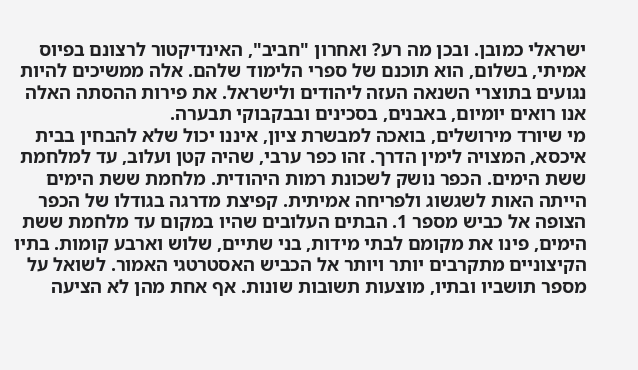ישראלי כמובן. ובכן מה רע? ואחרון "חביב", האינדיקטור לרצונם בפיוס אמיתי, בשלום, הוא תוכנם של ספרי הלימוד שלהם. אלה ממשיכים להיות נגועים בתוצרי השנאה העזה ליהודים ולישראל. את פירות ההסתה האלה אנו רואים יומיום, באבנים, בסכינים ובבקבוקי תבערה.
מי שיורד מירושלים, בואכה למבשרת ציון, איננו יכול שלא להבחין בבית איכסא, המצויה לימין הדרך. זהו כפר ערבי, שהיה קטן ועלוב, עד למלחמת ששת הימים. הכפר נושק לשכונת רמות היהודית. מלחמת ששת הימים הייתה האות לשגשוג ולפריחה אמיתית. קפיצת מדרגה בגודלו של הכפר הצופה אל כביש מספר 1. הבתים העלובים שהיו במקום עד מלחמת ששת הימים, פינו את מקומם לבתי מידות, בני שתיים, שלוש וארבע קומות. בתיו הקיצוניים מתקרבים יותר ויותר אל הכביש האסטרטגי האמור. לשואל על מספר תושביו ובתיו, מוצעות תשובות שונות. אף אחת מהן לא הציעה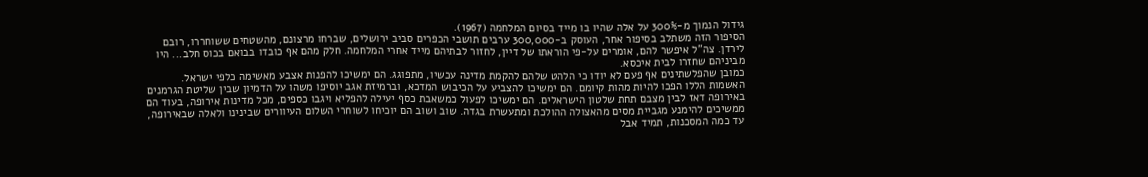גידול הנמוך מ-300% על אלה שהיו בו מייד בסיום המלחמה (1967).
הסיפור הזה משתלב בסיפור אחר, העוסק ב-300,000 ערבים תושבי הכפרים סביב ירושלים, שברחו מרצונם, מהשטחים ששוחררו, רובם לירדן. צה"ל איפשר להם, אומרים על-פי הוראתו של דיין, לחזור לבתיהם מייד אחרי המלחמה. חלק מהם אף כובדו בבואם בכוס חלב... היו מביניהם שחזרו לבית איכסא.
כמובן שהפלשתינים אף פעם לא יודו כי הלהט שלהם להקמת מדינה עכשיו, מתפוגג. הם ימשיכו להפנות אצבע מאשימה כלפי ישראל. האשמות הללו הפכו להיות מהות קיומם. הם ימשיכו להצביע על הכיבוש המדכא, וברמיזת אגב יוסיפו משהו על הדמיון שבין שליטת הגרמנים באירופה דאז לבין מצבם תחת שלטון הישראלים. הם ימשיכו לפעול כמשאבת כסף יעילה להפליא ויגבו כספים, מכל מדינות אירופה, בעוד הם ממשיכים להימנע מגביית מסים מהאצולה ההולכת ומתעשרת בגדה. שוב ושוב הם יוכיחו לשוחרי השלום העיוורים שבינינו ולאלה שבאירופה, עד כמה המסכנות, תמיד אבל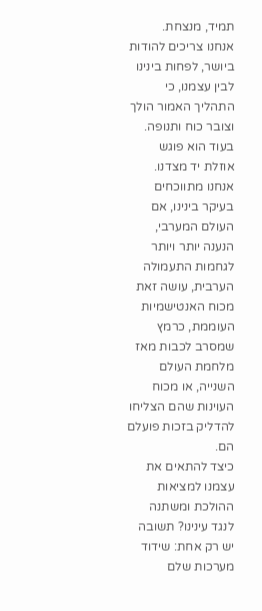תמיד, מנצחת.
אנחנו צריכים להודות ביושר, לפחות בינינו לבין עצמנו, כי התהליך האמור הולך וצובר כוח ותנופה. בעוד הוא פוגש אוזלת יד מצדנו. אנחנו מתווכחים בעיקר בינינו, אם העולם המערבי, הנענה יותר ויותר לגחמות התעמולה הערבית, עושה זאת מכוח האנטישמיות העוממת, כרמץ שמסרב לכבות מאז מלחמת העולם השנייה, או מכוח העוינות שהם הצליחו להדליק בזכות פועלם הם.
כיצד להתאים את עצמנו למציאות ההולכת ומשתנה לנגד עינינו? תשובה יש רק אחת: שידוד מערכות שלם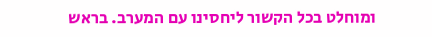ומוחלט בכל הקשור ליחסינו עם המערב. בראש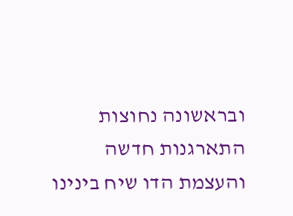ובראשונה נחוצות התארגנות חדשה והעצמת הדו שיח בינינו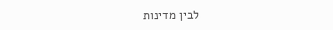לבין מדינות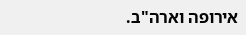אירופה וארה"ב.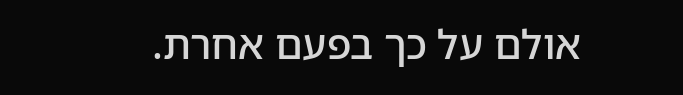אולם על כך בפעם אחרת.